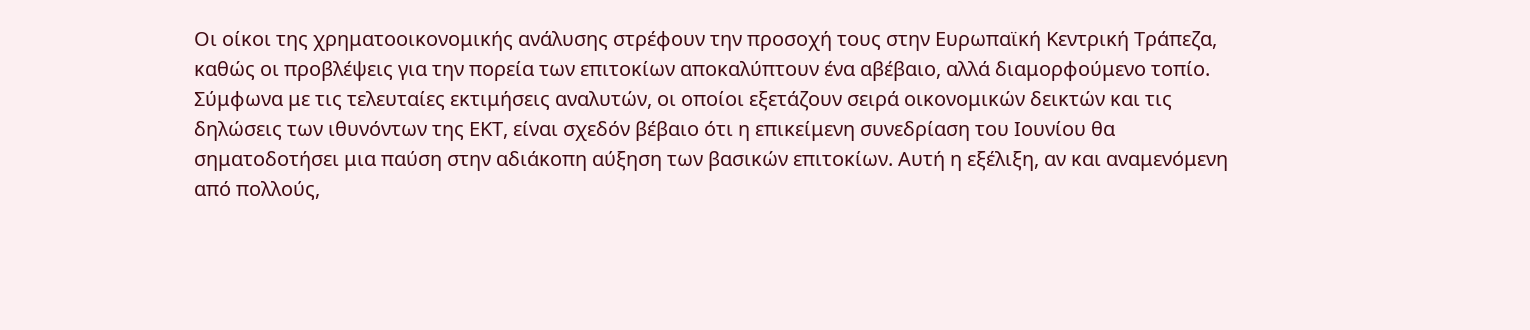Οι οίκοι της χρηματοοικονομικής ανάλυσης στρέφουν την προσοχή τους στην Ευρωπαϊκή Κεντρική Τράπεζα, καθώς οι προβλέψεις για την πορεία των επιτοκίων αποκαλύπτουν ένα αβέβαιο, αλλά διαμορφούμενο τοπίο. Σύμφωνα με τις τελευταίες εκτιμήσεις αναλυτών, οι οποίοι εξετάζουν σειρά οικονομικών δεικτών και τις δηλώσεις των ιθυνόντων της ΕΚΤ, είναι σχεδόν βέβαιο ότι η επικείμενη συνεδρίαση του Ιουνίου θα σηματοδοτήσει μια παύση στην αδιάκοπη αύξηση των βασικών επιτοκίων. Αυτή η εξέλιξη, αν και αναμενόμενη από πολλούς,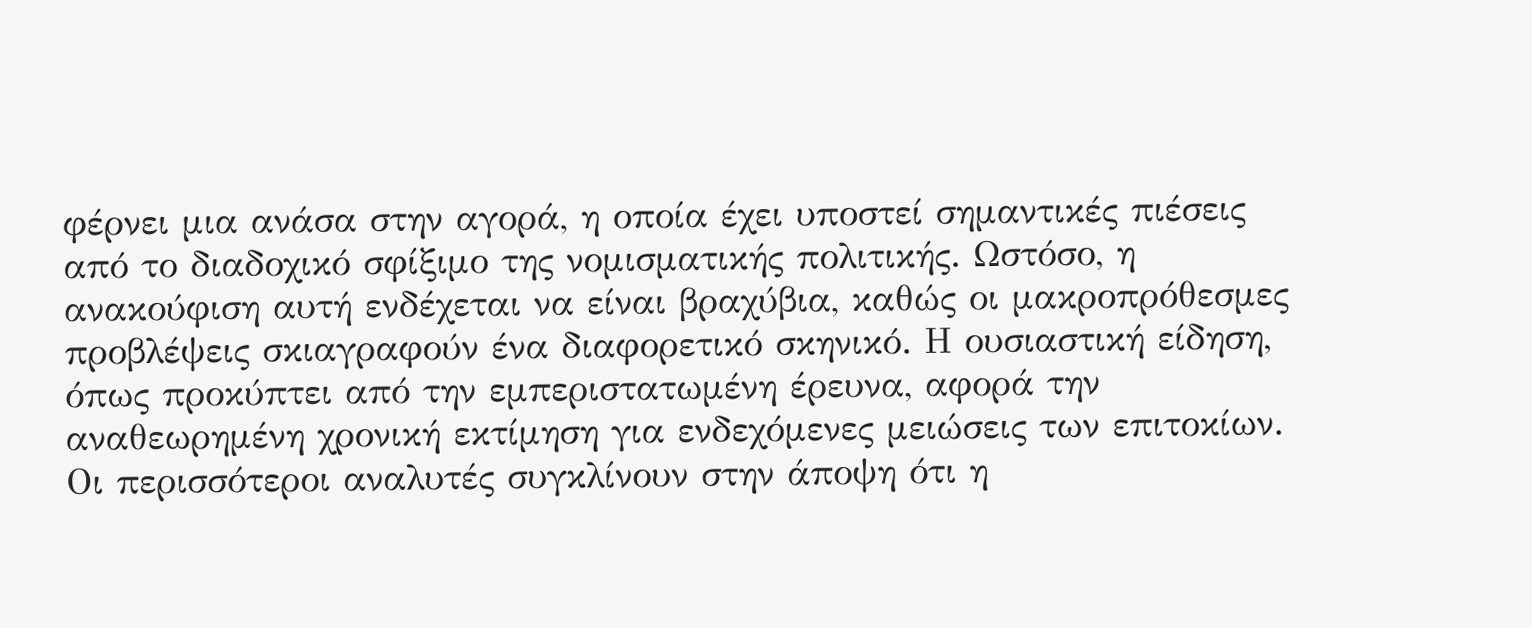φέρνει μια ανάσα στην αγορά, η οποία έχει υποστεί σημαντικές πιέσεις από το διαδοχικό σφίξιμο της νομισματικής πολιτικής. Ωστόσο, η ανακούφιση αυτή ενδέχεται να είναι βραχύβια, καθώς οι μακροπρόθεσμες προβλέψεις σκιαγραφούν ένα διαφορετικό σκηνικό. Η ουσιαστική είδηση, όπως προκύπτει από την εμπεριστατωμένη έρευνα, αφορά την αναθεωρημένη χρονική εκτίμηση για ενδεχόμενες μειώσεις των επιτοκίων.
Οι περισσότεροι αναλυτές συγκλίνουν στην άποψη ότι η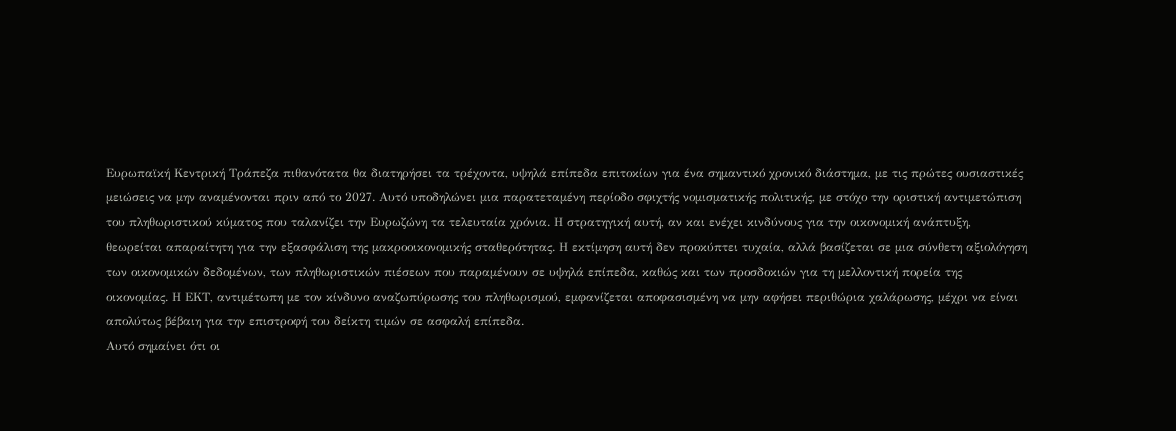Ευρωπαϊκή Κεντρική Τράπεζα πιθανότατα θα διατηρήσει τα τρέχοντα, υψηλά επίπεδα επιτοκίων για ένα σημαντικό χρονικό διάστημα, με τις πρώτες ουσιαστικές μειώσεις να μην αναμένονται πριν από το 2027. Αυτό υποδηλώνει μια παρατεταμένη περίοδο σφιχτής νομισματικής πολιτικής, με στόχο την οριστική αντιμετώπιση του πληθωριστικού κύματος που ταλανίζει την Ευρωζώνη τα τελευταία χρόνια. Η στρατηγική αυτή, αν και ενέχει κινδύνους για την οικονομική ανάπτυξη, θεωρείται απαραίτητη για την εξασφάλιση της μακροοικονομικής σταθερότητας. Η εκτίμηση αυτή δεν προκύπτει τυχαία, αλλά βασίζεται σε μια σύνθετη αξιολόγηση των οικονομικών δεδομένων, των πληθωριστικών πιέσεων που παραμένουν σε υψηλά επίπεδα, καθώς και των προσδοκιών για τη μελλοντική πορεία της οικονομίας. Η ΕΚΤ, αντιμέτωπη με τον κίνδυνο αναζωπύρωσης του πληθωρισμού, εμφανίζεται αποφασισμένη να μην αφήσει περιθώρια χαλάρωσης, μέχρι να είναι απολύτως βέβαιη για την επιστροφή του δείκτη τιμών σε ασφαλή επίπεδα.
Αυτό σημαίνει ότι οι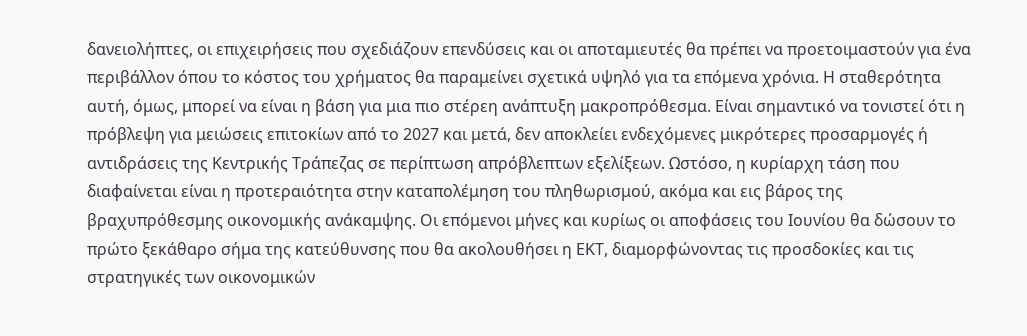δανειολήπτες, οι επιχειρήσεις που σχεδιάζουν επενδύσεις και οι αποταμιευτές θα πρέπει να προετοιμαστούν για ένα περιβάλλον όπου το κόστος του χρήματος θα παραμείνει σχετικά υψηλό για τα επόμενα χρόνια. Η σταθερότητα αυτή, όμως, μπορεί να είναι η βάση για μια πιο στέρεη ανάπτυξη μακροπρόθεσμα. Είναι σημαντικό να τονιστεί ότι η πρόβλεψη για μειώσεις επιτοκίων από το 2027 και μετά, δεν αποκλείει ενδεχόμενες μικρότερες προσαρμογές ή αντιδράσεις της Κεντρικής Τράπεζας σε περίπτωση απρόβλεπτων εξελίξεων. Ωστόσο, η κυρίαρχη τάση που διαφαίνεται είναι η προτεραιότητα στην καταπολέμηση του πληθωρισμού, ακόμα και εις βάρος της βραχυπρόθεσμης οικονομικής ανάκαμψης. Οι επόμενοι μήνες και κυρίως οι αποφάσεις του Ιουνίου θα δώσουν το πρώτο ξεκάθαρο σήμα της κατεύθυνσης που θα ακολουθήσει η ΕΚΤ, διαμορφώνοντας τις προσδοκίες και τις στρατηγικές των οικονομικών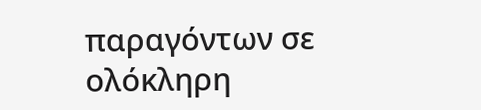παραγόντων σε ολόκληρη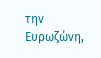την Ευρωζώνη,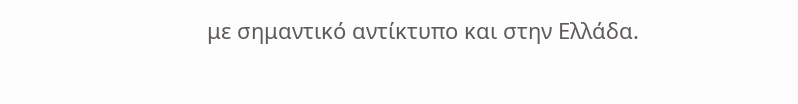με σημαντικό αντίκτυπο και στην Ελλάδα.